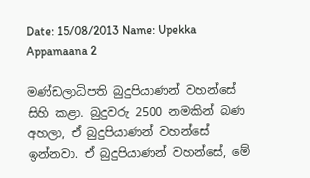Date: 15/08/2013 Name: Upekka Appamaana 2

මණ්ඩලාධිපති බුදුපියාණන් වහන්සේ සිහි කළා. බුදුවරු 2500 නමකින් බණ අහලා, ඒ බුදුපියාණන් වහන්සේ ඉන්නවා. ඒ බුදුපියාණන් වහන්සේ, මේ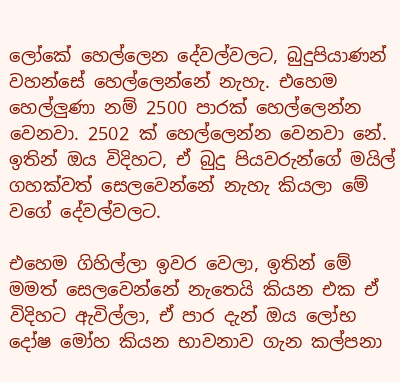ලෝකේ හෙල්ලෙන දේවල්වලට, බුදුපියාණන් වහන්සේ හෙල්ලෙන්නේ නැහැ. එහෙම හෙල්ලුණා නම් 2500 පාරක් හෙල්ලෙන්න වෙනවා. 2502 ක් හෙල්ලෙන්න වෙනවා නේ. ඉතින් ඔය විදිහට, ඒ බුදු පියවරුන්ගේ මයිල් ගහක්වත් සෙලවෙන්නේ නැහැ කියලා මේ වගේ දේවල්වලට.

එහෙම ගිහිල්ලා ඉවර වෙලා, ඉතින් මේ මමත් සෙලවෙන්නේ නැතෙයි කියන එක ඒ විදිහට ඇවිල්ලා, ඒ පාර දැන් ඔය ලෝභ දෝෂ මෝහ කියන භාවනාව ගැන කල්පනා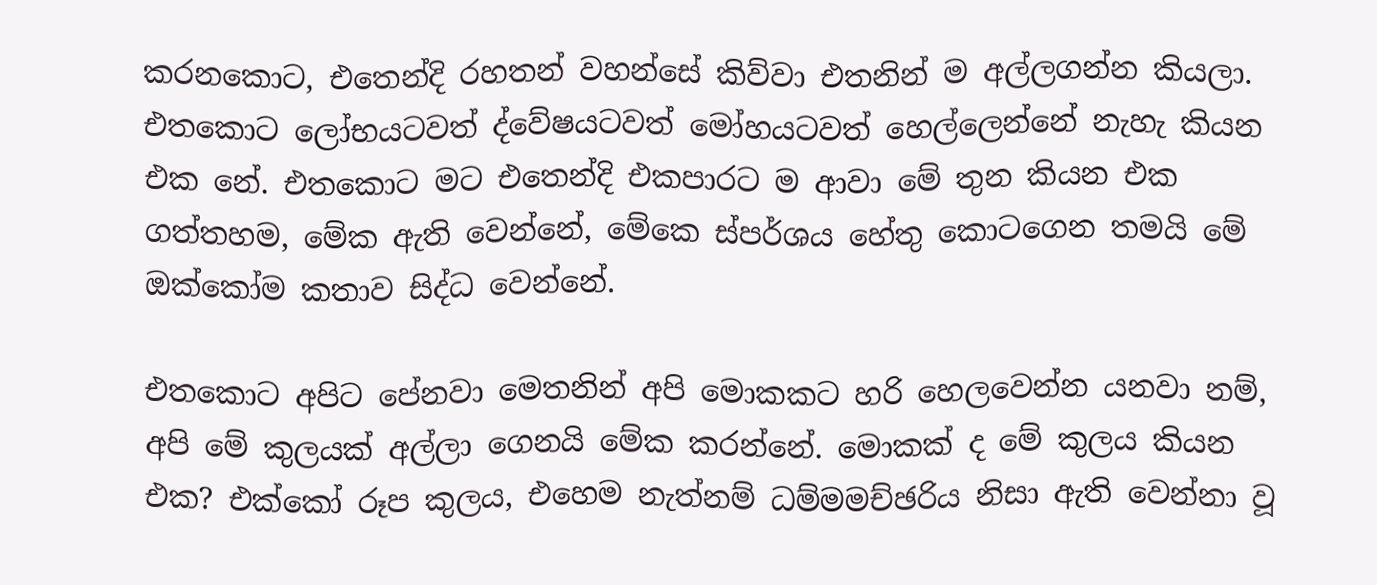කරනකොට, එතෙන්දි රහතන් වහන්සේ කිව්වා එතනින් ම අල්ලගන්න කියලා. එතකොට ලෝභයටවත් ද්වේෂයටවත් මෝහයටවත් හෙල්ලෙන්නේ නැහැ කියන එක නේ. එතකොට මට එතෙන්දි එකපාරට ම ආවා මේ තුන කියන එක ගත්තහම, මේක ඇති වෙන්නේ, මේකෙ ස්පර්ශය හේතු කොටගෙන තමයි මේ ඔක්කෝම කතාව සිද්ධ වෙන්නේ.

එතකොට අපිට පේනවා මෙතනින් අපි මොකකට හරි හෙලවෙන්න යනවා නම්, අපි මේ කුලයක් අල්ලා ගෙනයි මේක කරන්නේ. මොකක් ද මේ කුලය කියන එක? එක්කෝ රූප කුලය, එහෙම නැත්නම් ධම්මමච්ඡරිය නිසා ඇති වෙන්නා වූ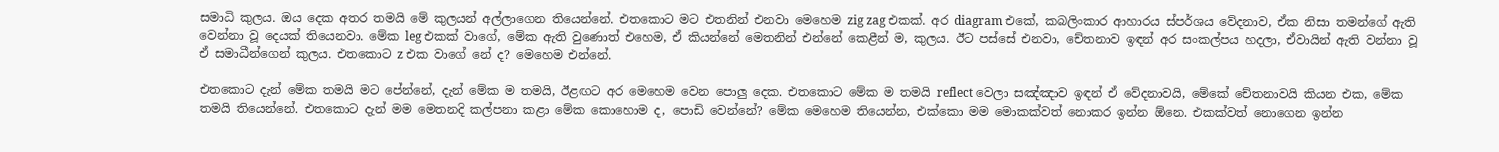සමාධි කුලය. ඔය දෙක අතර තමයි මේ කුලයන් අල්ලාගෙන තියෙන්නේ. එතකොට මට එතනින් එනවා මෙහෙම zig zag එකක්. අර diagram එකේ, කබලිංකාර ආහාරය ස්පර්ශය වේදනාව, ඒක නිසා තමන්ගේ ඇති වෙන්නා වූ දෙයක් තියෙනවා. මේක leg එකක් වාගේ, මේක ඇති වුණොත් එහෙම, ඒ කියන්නේ මෙතනින් එන්නේ කෙළීන් ම, කුලය. ඊට පස්සේ එනවා, චේතනාව ඉඳන් අර සංකල්පය හදලා, ඒවායින් ඇති වන්නා වූ ඒ සමාධීන්ගෙන් කුලය. එතකොට z එක වාගේ නේ ද? මෙහෙම එන්නේ.

එතකොට දැන් මේක තමයි මට පේන්නේ, දැන් මේක ම තමයි, ඊළඟට අර මෙහෙම වෙන පොලු දෙක. එතකොට මේක ම තමයි reflect වෙලා සඤ්ඤාව ඉඳන් ඒ වේදනාවයි, මේකේ චේතනාවයි කියන එක, මේක තමයි තියෙන්නේ. එතකොට දැන් මම මෙතනදි කල්පනා කළා මේක කොහොම ද, පොඩි වෙන්නේ? මේක මෙහෙම තියෙන්න, එක්කො මම මොකක්වත් නොකර ඉන්න ඕනෙ. එකක්වත් නොගෙන ඉන්න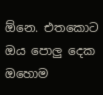ඕනෙ. එතකොට ඔය පොලු දෙක ඔහොම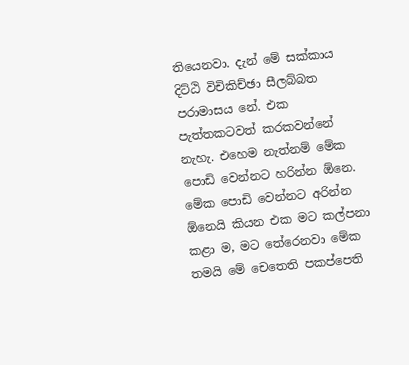තියෙනවා. දැන් මේ සක්කාය දිට්ඨි විචිකිච්ඡා සීලබ්බත පරාමාසය නේ. එක පැත්තකටවත් කරකවන්නේ නැහැ. එහෙම නැත්නම් මේක පොඩි වෙන්නට හරින්න ඕනෙ. මේක පොඩි වෙන්නට අරින්න ඕනෙයි කියන එක මට කල්පනා කළා ම, මට තේරෙනවා මේක තමයි මේ චෙතෙති පකප්පෙති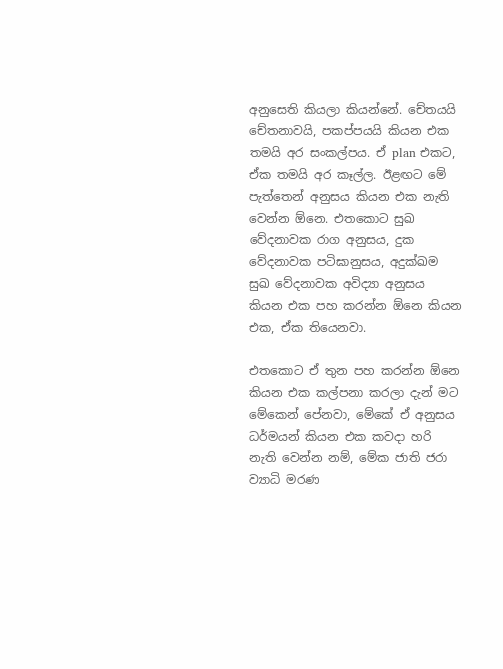අනුසෙති කියලා කියන්නේ. චේතයයි චේතනාවයි, පකප්පයයි කියන එක තමයි අර සංකල්පය. ඒ plan එකට, ඒක තමයි අර කෑල්ල. ඊළඟට මේ පැත්තෙන් අනුසය කියන එක නැති වෙන්න ඕනෙ. එතකොට සුඛ වේදනාවක රාග අනුසය, දුක වේදනාවක පටිඝානුසය, අදුක්ඛම සුඛ වේදනාවක අවිද්‍යා අනුසය කියන එක පහ කරන්න ඕනෙ කියන එක, ඒක තියෙනවා.

එතකොට ඒ තුන පහ කරන්න ඕනෙ කියන එක කල්පනා කරලා දැන් මට මේකෙන් පේනවා, මේකේ ඒ අනුසය ධර්මයන් කියන එක කවදා හරි නැති වෙන්න නම්, මේක ජාති ජරා ව්‍යාධි මරණ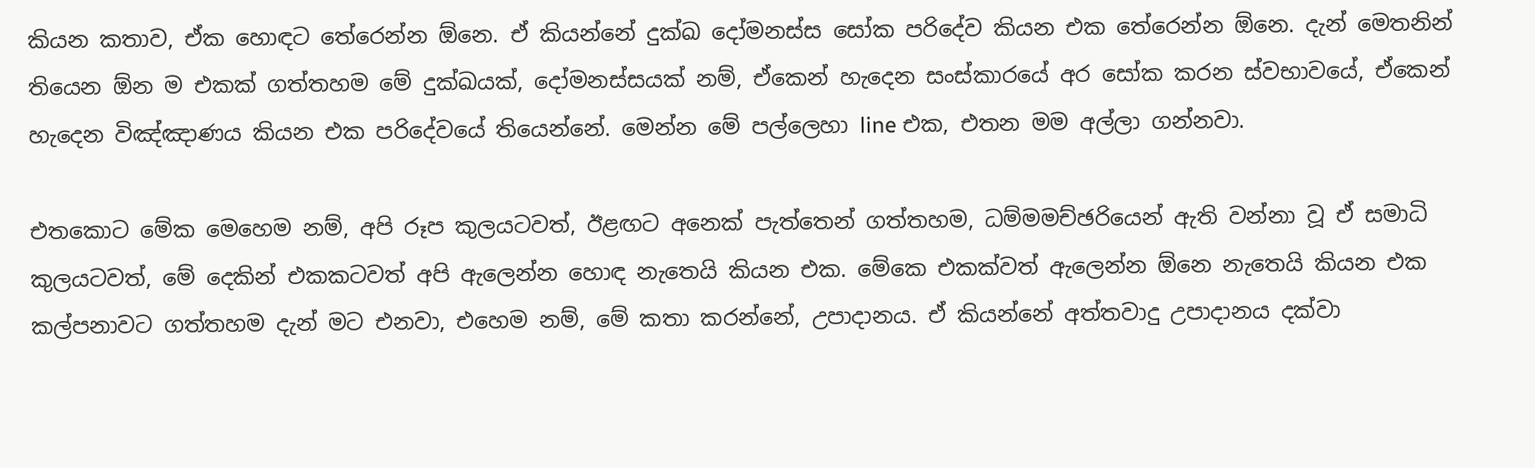කියන කතාව, ඒක හොඳට තේරෙන්න ඕනෙ. ඒ කියන්නේ දුක්ඛ දෝමනස්ස සෝක පරිදේව කියන එක තේරෙන්න ඕනෙ. දැන් මෙතනින් තියෙන ඕන ම එකක් ගත්තහම මේ දුක්ඛයක්, දෝමනස්සයක් නම්, ඒකෙන් හැදෙන සංස්කාරයේ අර සෝක කරන ස්වභාවයේ, ඒකෙන් හැදෙන විඤ්ඤාණය කියන එක පරිදේවයේ තියෙන්නේ. මෙන්න මේ පල්ලෙහා line එක, එතන මම අල්ලා ගන්නවා.

එතකොට මේක මෙහෙම නම්, අපි රූප කුලයටවත්, ඊළඟට අනෙක් පැත්තෙන් ගත්තහම, ධම්මමච්ඡරියෙන් ඇති වන්නා වූ ඒ සමාධි කුලයටවත්, මේ දෙකින් එකකටවත් අපි ඇලෙන්න හොඳ නැතෙයි කියන එක. මේකෙ එකක්වත් ඇලෙන්න ඕනෙ නැතෙයි කියන එක කල්පනාවට ගත්තහම දැන් මට එනවා, එහෙම නම්, මේ කතා කරන්නේ, උපාදානය. ඒ කියන්නේ අත්තවාදු උපාදානය දක්වා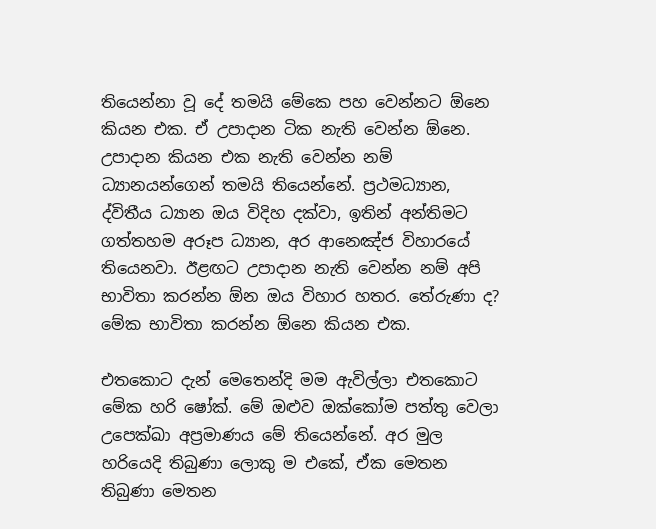තියෙන්නා වූ දේ තමයි මේකෙ පහ වෙන්නට ඕනෙ කියන එක. ඒ උපාදාන ටික නැති වෙන්න ඕනෙ. උපාදාන කියන එක නැති වෙන්න නම් ධ්‍යානයන්ගෙන් තමයි තියෙන්නේ. ප්‍රථමධ්‍යාන, ද්විතීය ධ්‍යාන ඔය විදිහ දක්වා, ඉතින් අන්තිමට ගත්තහම අරූප ධ්‍යාන, අර ආනෙඤ්ජ විහාරයේ තියෙනවා. ඊළඟට උපාදාන නැති වෙන්න නම් අපි භාවිතා කරන්න ඕන ඔය විහාර හතර. තේරුණා ද? මේක භාවිතා කරන්න ඕනෙ කියන එක.

එතකොට දැන් මෙතෙන්දි මම ඇවිල්ලා එතකොට මේක හරි ෂෝක්. මේ ඔළුව ඔක්කෝම පත්තු වෙලා උපෙක්ඛා අප්‍රමාණය මේ තියෙන්නේ. අර මුල හරියෙදි තිබුණා ලොකු ම එකේ, ඒක මෙතන තිබුණා මෙතන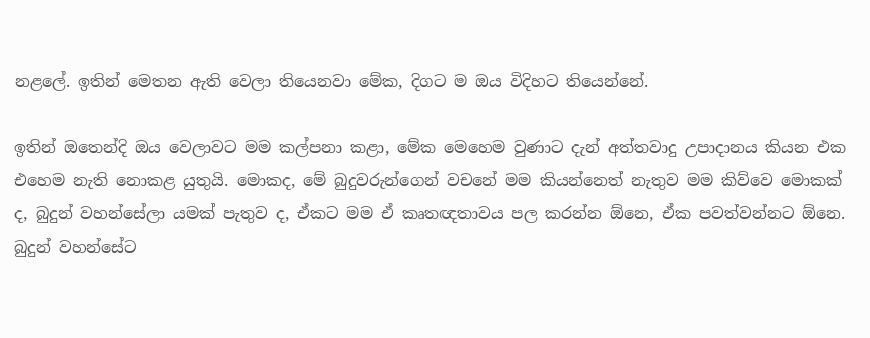නළලේ. ඉතින් මෙතන ඇති වෙලා තියෙනවා මේක, දිගට ම ඔය විදිහට තියෙන්නේ.

ඉතින් ඔතෙන්දි ඔය වෙලාවට මම කල්පනා කළා, මේක මෙහෙම වුණාට දැන් අත්තවාදු උපාදානය කියන එක එහෙම නැති නොකළ යුතුයි. මොකද, මේ බුදුවරුන්ගෙන් වචනේ මම කියන්නෙත් නැතුව මම කිව්වෙ මොකක් ද, බුදුන් වහන්සේලා යමක් පැතුව ද, ඒකට මම ඒ කෘතඥතාවය පල කරන්න ඕනෙ, ඒක පවත්වන්නට ඕනෙ. බුදුන් වහන්සේට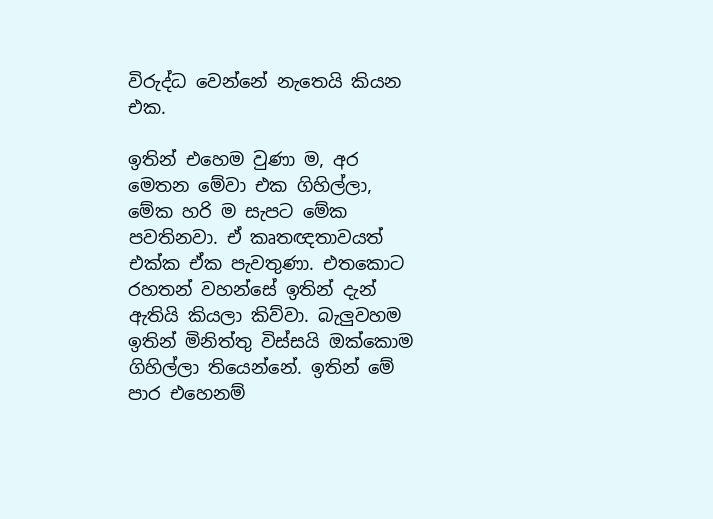විරුද්ධ වෙන්නේ නැතෙයි කියන එක.

ඉතින් එහෙම වුණා ම, අර මෙතන මේවා එක ගිහිල්ලා, මේක හරි ම සැපට මේක පවතිනවා. ඒ කෘතඥතාවයත් එක්ක ඒක පැවතුණා. එතකොට රහතන් වහන්සේ ඉතින් දැන් ඇතියි කියලා කිව්වා. බැලුවහම ඉතින් මිනිත්තු විස්සයි ඔක්කොම ගිහිල්ලා තියෙන්නේ. ඉතින් මේ පාර එහෙනම්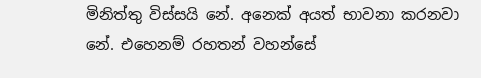මිනිත්තු විස්සයි නේ. අනෙක් අයත් භාවනා කරනවා නේ. එහෙනම් රහතන් වහන්සේ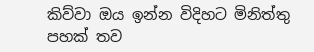කිව්වා ඔය ඉන්න විදිහට මිනිත්තු පහක් තව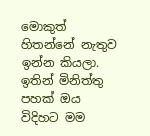මොකුත් හිතන්නේ නැතුව ඉන්න කියලා. ඉතින් මිනිත්තු පහක් ඔය විදිහට මම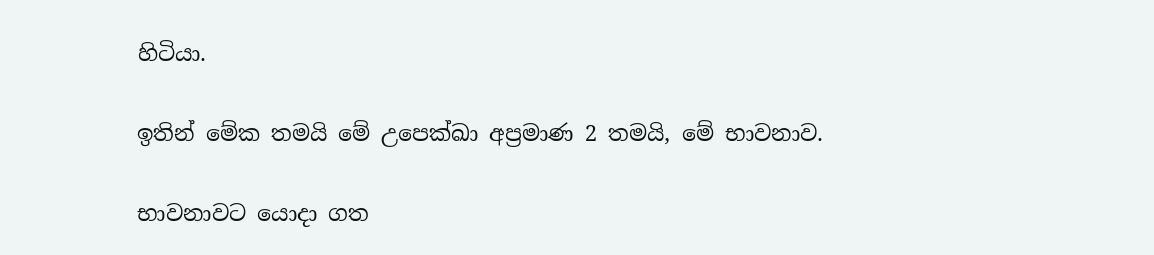හිටියා.

ඉතින් මේක තමයි මේ උපෙක්ඛා අප්‍රමාණ 2 තමයි, මේ භාවනාව.

භාවනාවට යොදා ගත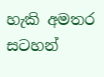හැකි අමතර සටහන්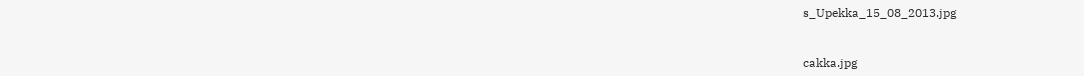s_Upekka_15_08_2013.jpg


cakka.jpg